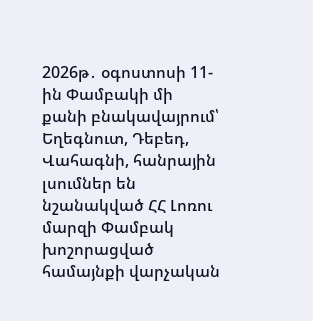2026թ․ օգոստոսի 11-ին Փամբակի մի քանի բնակավայրում՝ Եղեգնուտ, Դեբեդ, Վահագնի, հանրային լսումներ են նշանակված ՀՀ Լոռու մարզի Փամբակ խոշորացված համայնքի վարչական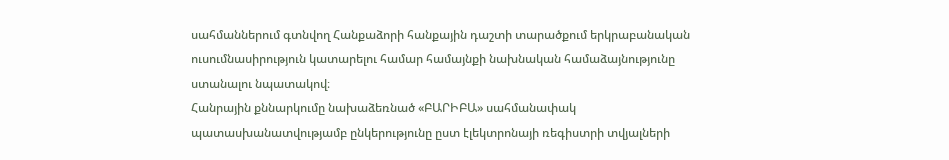սահմաններում գտնվող Հանքաձորի հանքային դաշտի տարածքում երկրաբանական ուսումնասիրություն կատարելու համար համայնքի նախնական համաձայնությունը ստանալու նպատակով։
Հանրային քննարկումը նախաձեռնած «ԲԱՐԻԲԱ» սահմանափակ պատասխանատվությամբ ընկերությունը ըստ էլեկտրոնայի ռեգիստրի տվյալների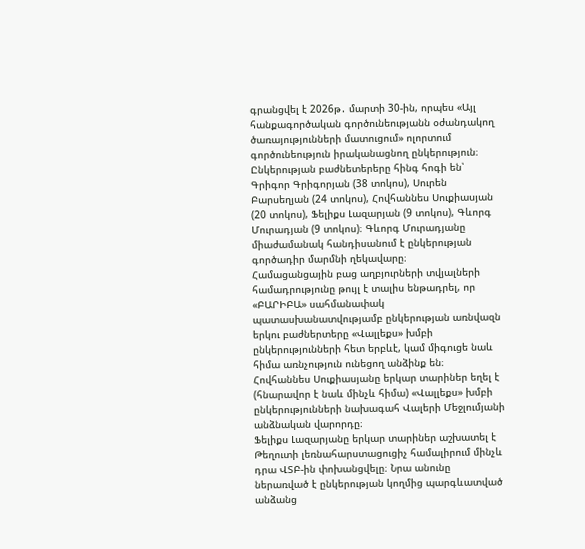գրանցվել է 2026թ․ մարտի 30-ին, որպես «Այլ հանքագործական գործունեությանն օժանդակող ծառայությունների մատուցում» ոլորտում գործունեություն իրականացնող ընկերություն։ Ընկերության բաժնետերերը հինգ հոգի են՝ Գրիգոր Գրիգորյան (38 տոկոս), Սուրեն Բարսեղյան (24 տոկոս), Հովհաննես Սուքիասյան (20 տոկոս), Ֆելիքս Լազարյան (9 տոկոս), Գևորգ Մուրադյան (9 տոկոս)։ Գևորգ Մուրադյանը միաժամանակ հանդիսանում է ընկերության գործադիր մարմնի ղեկավարը։
Համացանցային բաց աղբյուրների տվյալների համադրությունը թույլ է տալիս ենթադրել, որ «ԲԱՐԻԲԱ» սահմանափակ պատասխանատվությամբ ընկերության առնվազն երկու բաժներտերը «Վալլեքս» խմբի ընկերությունների հետ երբևէ, կամ միգուցե նաև հիմա առնչություն ունեցող անձինք են։
Հովհաննես Սուքիասյանը երկար տարիներ եղել է (հնարավոր է նաև մինչև հիմա) «Վալլեքս» խմբի ընկերությունների նախագահ Վալերի Մեջլումյանի անձնական վարորդը։
Ֆելիքս Լազարյանը երկար տարիներ աշխատել է Թեղուտի լեռնահարստացուցիչ համալիրում մինչև դրա ՎՏԲ-ին փոխանցվելը։ Նրա անունը ներառված է ընկերության կողմից պարգևատված անձանց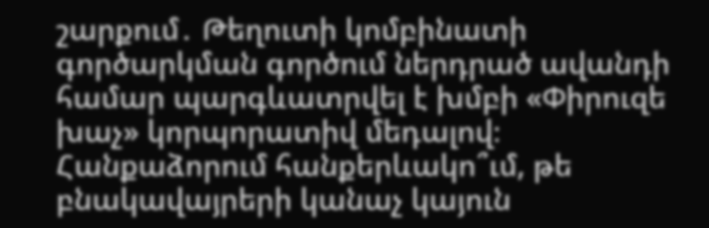շարքում․ Թեղուտի կոմբինատի գործարկման գործում ներդրած ավանդի համար պարգևատրվել է խմբի «Փիրուզե խաչ» կորպորատիվ մեդալով։
Հանքաձորում հանքերևակո՞ւմ, թե բնակավայրերի կանաչ կայուն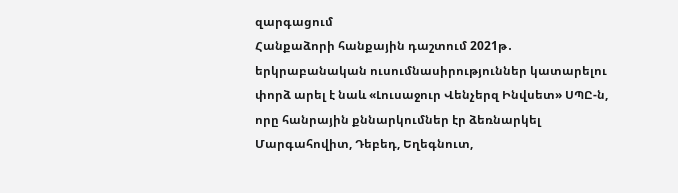զարգացում
Հանքաձորի հանքային դաշտում 2021թ․ երկրաբանական ուսումնասիրություններ կատարելու փորձ արել է նաև «Լուսաջուր Վենչերզ Ինվսետ» ՍՊԸ-ն, որը հանրային քննարկումներ էր ձեռնարկել Մարգահովիտ, Դեբեդ, Եղեգնուտ,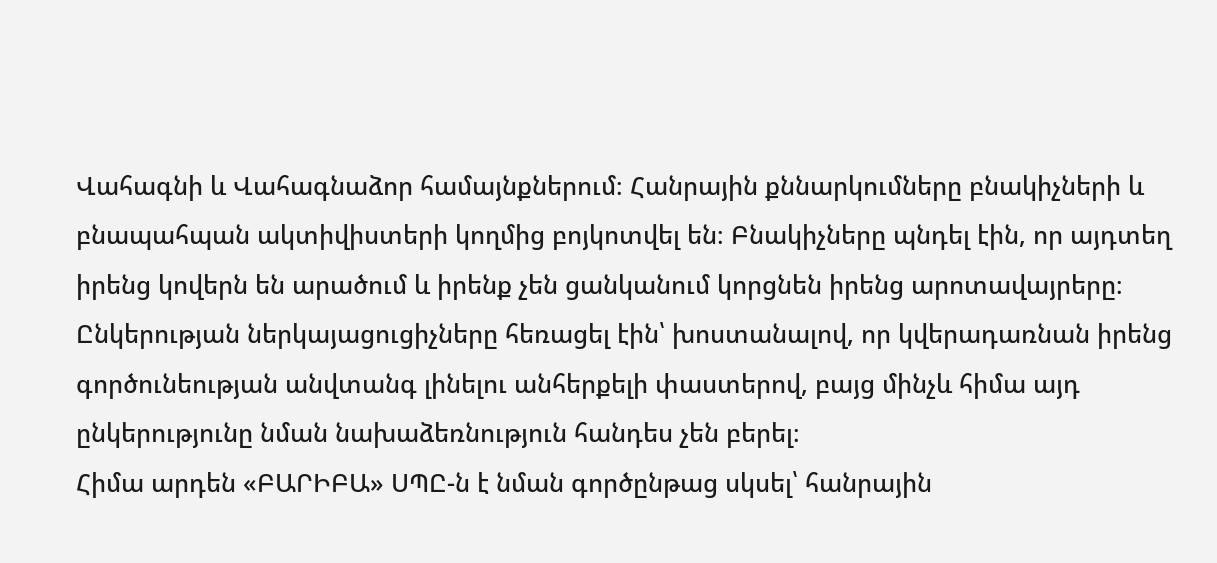Վահագնի և Վահագնաձոր համայնքներում։ Հանրային քննարկումները բնակիչների և բնապահպան ակտիվիստերի կողմից բոյկոտվել են։ Բնակիչները պնդել էին, որ այդտեղ իրենց կովերն են արածում և իրենք չեն ցանկանում կորցնեն իրենց արոտավայրերը։ Ընկերության ներկայացուցիչները հեռացել էին՝ խոստանալով, որ կվերադառնան իրենց գործունեության անվտանգ լինելու անհերքելի փաստերով, բայց մինչև հիմա այդ ընկերությունը նման նախաձեռնություն հանդես չեն բերել։
Հիմա արդեն «ԲԱՐԻԲԱ» ՍՊԸ-ն է նման գործընթաց սկսել՝ հանրային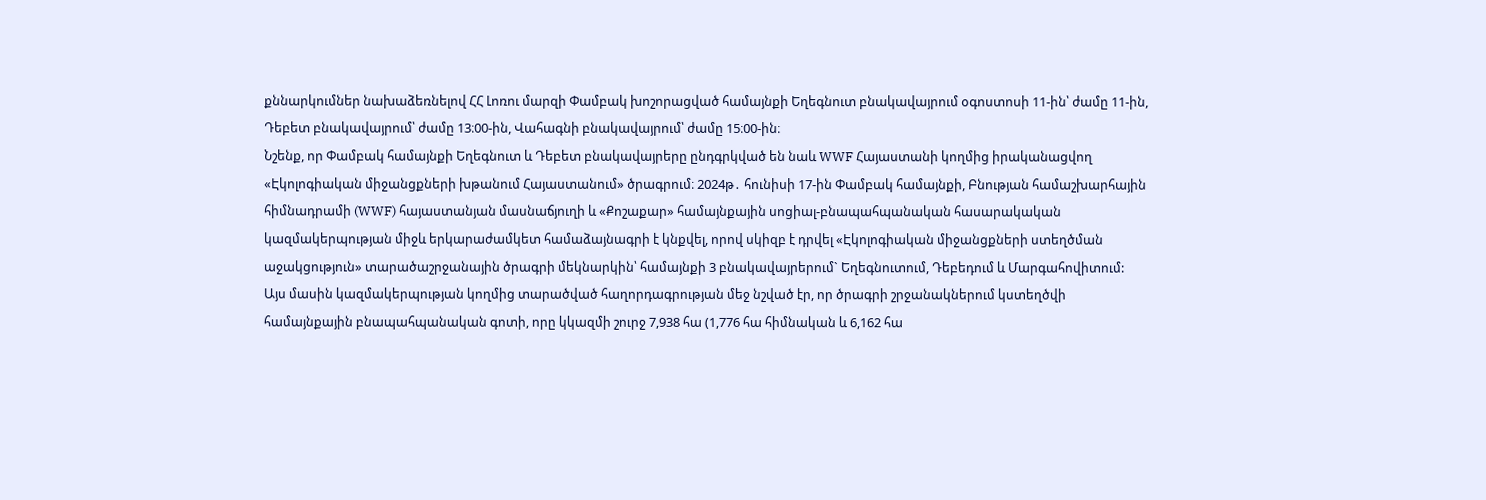քննարկումներ նախաձեռնելով ՀՀ Լոռու մարզի Փամբակ խոշորացված համայնքի Եղեգնուտ բնակավայրում օգոստոսի 11-ին՝ ժամը 11-ին, Դեբետ բնակավայրում՝ ժամը 13։00-ին, Վահագնի բնակավայրում՝ ժամը 15։00-ին։
Նշենք, որ Փամբակ համայնքի Եղեգնուտ և Դեբետ բնակավայրերը ընդգրկված են նաև WWF Հայաստանի կողմից իրականացվող «Էկոլոգիական միջանցքների խթանում Հայաստանում» ծրագրում։ 2024թ․ հունիսի 17-ին Փամբակ համայնքի, Բնության համաշխարհային հիմնադրամի (WWF) հայաստանյան մասնաճյուղի և «Քոշաքար» համայնքային սոցիալ-բնապահպանական հասարակական կազմակերպության միջև երկարաժամկետ համաձայնագրի է կնքվել, որով սկիզբ է դրվել «Էկոլոգիական միջանցքների ստեղծման աջակցություն» տարածաշրջանային ծրագրի մեկնարկին՝ համայնքի 3 բնակավայրերում` Եղեգնուտում, Դեբեդում և Մարգահովիտում:
Այս մասին կազմակերպության կողմից տարածված հաղորդագրության մեջ նշված էր, որ ծրագրի շրջանակներում կստեղծվի համայնքային բնապահպանական գոտի, որը կկազմի շուրջ 7,938 հա (1,776 հա հիմնական և 6,162 հա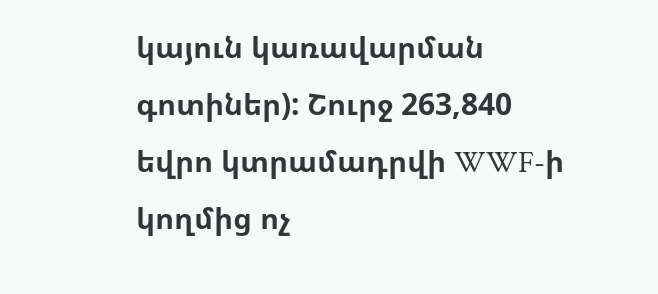կայուն կառավարման գոտիներ): Շուրջ 263,840 եվրո կտրամադրվի WWF-ի կողմից ոչ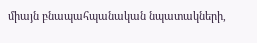միայն բնապահպանական նպատակների,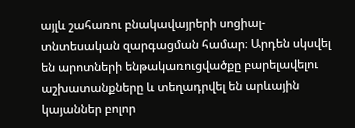այլև շահառու բնակավայրերի սոցիալ-տնտեսական զարգացման համար։ Արդեն սկսվել են արոտների ենթակառուցվածքը բարելավելու աշխատանքները և տեղադրվել են արևային կայաններ բոլոր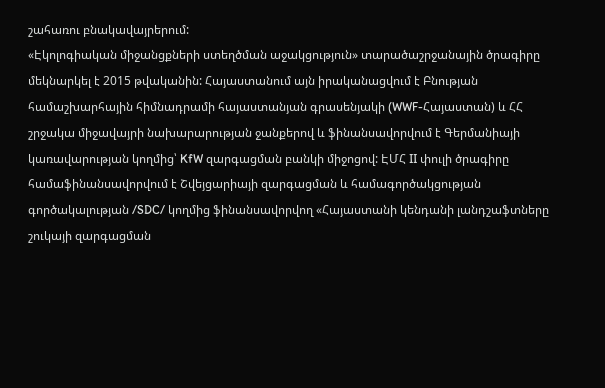շահառու բնակավայրերում:
«Էկոլոգիական միջանցքների ստեղծման աջակցություն» տարածաշրջանային ծրագիրը մեկնարկել է 2015 թվականին: Հայաստանում այն իրականացվում է Բնության համաշխարհային հիմնադրամի հայաստանյան գրասենյակի (WWF-Հայաստան) և ՀՀ շրջակա միջավայրի նախարարության ջանքերով և ֆինանսավորվում է Գերմանիայի կառավարության կողմից՝ KfW զարգացման բանկի միջոցով: ԷՄՀ II փուլի ծրագիրը համաֆինանսավորվում է Շվեյցարիայի զարգացման և համագործակցության գործակալության /SDC/ կողմից ֆինանսավորվող «Հայաստանի կենդանի լանդշաֆտները շուկայի զարգացման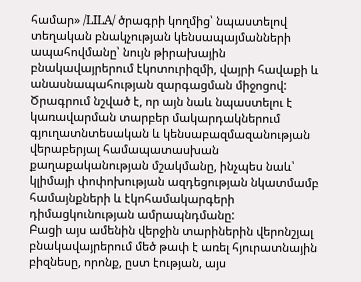համար» /LILA/ ծրագրի կողմից՝ նպաստելով տեղական բնակչության կենսապայմանների ապահովմանը՝ նույն թիրախային բնակավայրերում էկոտուրիզմի, վայրի հավաքի և անասնապահության զարգացման միջոցով: Ծրագրում նշված է, որ այն նաև նպաստելու է կառավարման տարբեր մակարդակներում գյուղատնտեսական և կենսաբազմազանության վերաբերյալ համապատասխան քաղաքականության մշակմանը, ինչպես նաև՝ կլիմայի փոփոխության ազդեցության նկատմամբ համայնքների և էկոհամակարգերի դիմացկունության ամրապնդմանը:
Բացի այս ամենին վերջին տարիներին վերոնշյալ բնակավայրերում մեծ թափ է առել հյուրատնային բիզնեսը, որոնք, ըստ էության, այս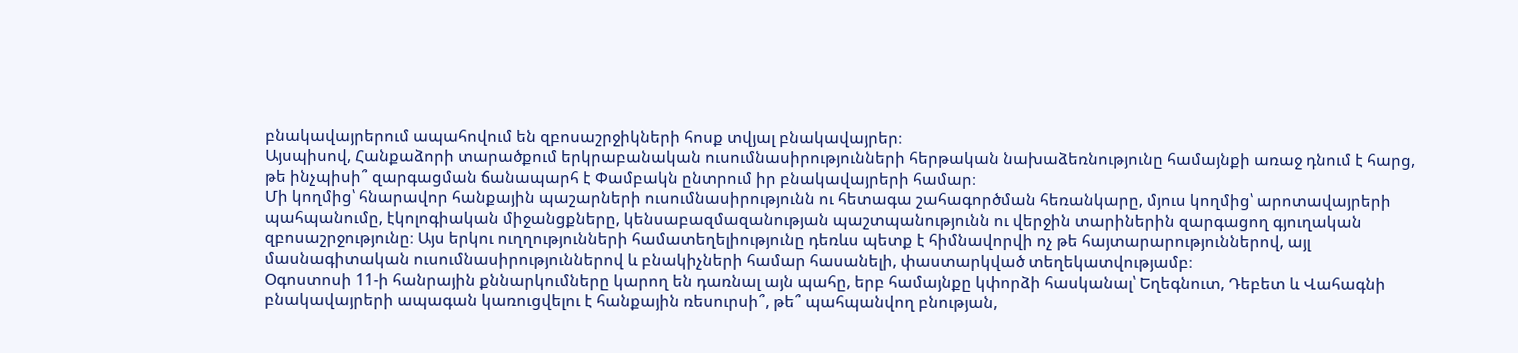բնակավայրերում ապահովում են զբոսաշրջիկների հոսք տվյալ բնակավայրեր։
Այսպիսով, Հանքաձորի տարածքում երկրաբանական ուսումնասիրությունների հերթական նախաձեռնությունը համայնքի առաջ դնում է հարց, թե ինչպիսի՞ զարգացման ճանապարհ է Փամբակն ընտրում իր բնակավայրերի համար։
Մի կողմից՝ հնարավոր հանքային պաշարների ուսումնասիրությունն ու հետագա շահագործման հեռանկարը, մյուս կողմից՝ արոտավայրերի պահպանումը, էկոլոգիական միջանցքները, կենսաբազմազանության պաշտպանությունն ու վերջին տարիներին զարգացող գյուղական զբոսաշրջությունը։ Այս երկու ուղղությունների համատեղելիությունը դեռևս պետք է հիմնավորվի ոչ թե հայտարարություններով, այլ մասնագիտական ուսումնասիրություններով և բնակիչների համար հասանելի, փաստարկված տեղեկատվությամբ։
Օգոստոսի 11-ի հանրային քննարկումները կարող են դառնալ այն պահը, երբ համայնքը կփորձի հասկանալ՝ Եղեգնուտ, Դեբետ և Վահագնի բնակավայրերի ապագան կառուցվելու է հանքային ռեսուրսի՞, թե՞ պահպանվող բնության,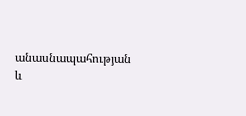անասնապահության և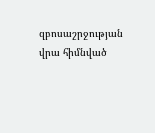զբոսաշրջության վրա հիմնված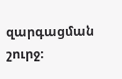զարգացման շուրջ։